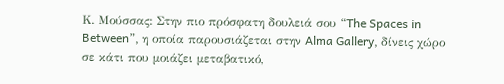Κ. Μούσσας: Στην πιο πρόσφατη δουλειά σου “The Spaces in Between”, η οποία παρουσιάζεται στην Alma Gallery, δίνεις χώρο σε κάτι που μοιάζει μεταβατικό,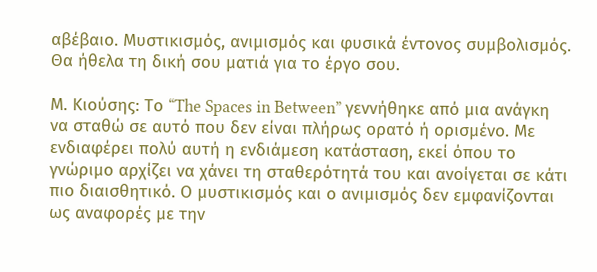αβέβαιο. Μυστικισμός, ανιμισμός και φυσικά έντονος συμβολισμός. Θα ήθελα τη δική σου ματιά για το έργο σου.

Μ. Κιούσης: Το “The Spaces in Between” γεννήθηκε από μια ανάγκη να σταθώ σε αυτό που δεν είναι πλήρως ορατό ή ορισμένο. Με ενδιαφέρει πολύ αυτή η ενδιάμεση κατάσταση, εκεί όπου το γνώριμο αρχίζει να χάνει τη σταθερότητά του και ανοίγεται σε κάτι πιο διαισθητικό. Ο μυστικισμός και ο ανιμισμός δεν εμφανίζονται ως αναφορές με την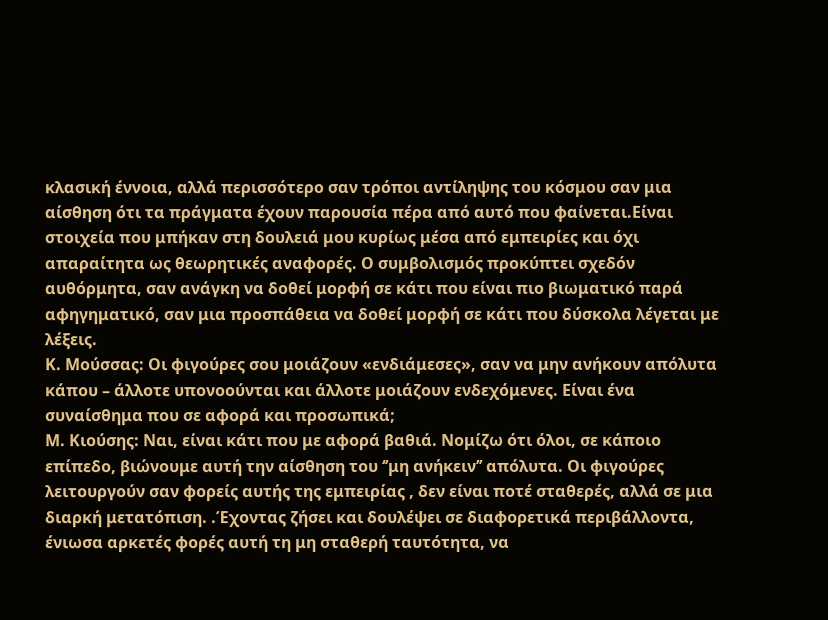κλασική έννοια, αλλά περισσότερο σαν τρόποι αντίληψης του κόσμου σαν μια αίσθηση ότι τα πράγματα έχουν παρουσία πέρα από αυτό που φαίνεται.Είναι στοιχεία που μπήκαν στη δουλειά μου κυρίως μέσα από εμπειρίες και όχι απαραίτητα ως θεωρητικές αναφορές. Ο συμβολισμός προκύπτει σχεδόν αυθόρμητα, σαν ανάγκη να δοθεί μορφή σε κάτι που είναι πιο βιωματικό παρά αφηγηματικό, σαν μια προσπάθεια να δοθεί μορφή σε κάτι που δύσκολα λέγεται με λέξεις.
Κ. Μούσσας: Οι φιγούρες σου μοιάζουν «ενδιάμεσες», σαν να μην ανήκουν απόλυτα κάπου – άλλοτε υπονοούνται και άλλοτε μοιάζουν ενδεχόμενες. Είναι ένα συναίσθημα που σε αφορά και προσωπικά;
Μ. Κιούσης: Ναι, είναι κάτι που με αφορά βαθιά. Νομίζω ότι όλοι, σε κάποιο επίπεδο, βιώνουμε αυτή την αίσθηση του ‘’μη ανήκειν’’ απόλυτα. Οι φιγούρες λειτουργούν σαν φορείς αυτής της εμπειρίας , δεν είναι ποτέ σταθερές, αλλά σε μια διαρκή μετατόπιση. .Έχοντας ζήσει και δουλέψει σε διαφορετικά περιβάλλοντα, ένιωσα αρκετές φορές αυτή τη μη σταθερή ταυτότητα, να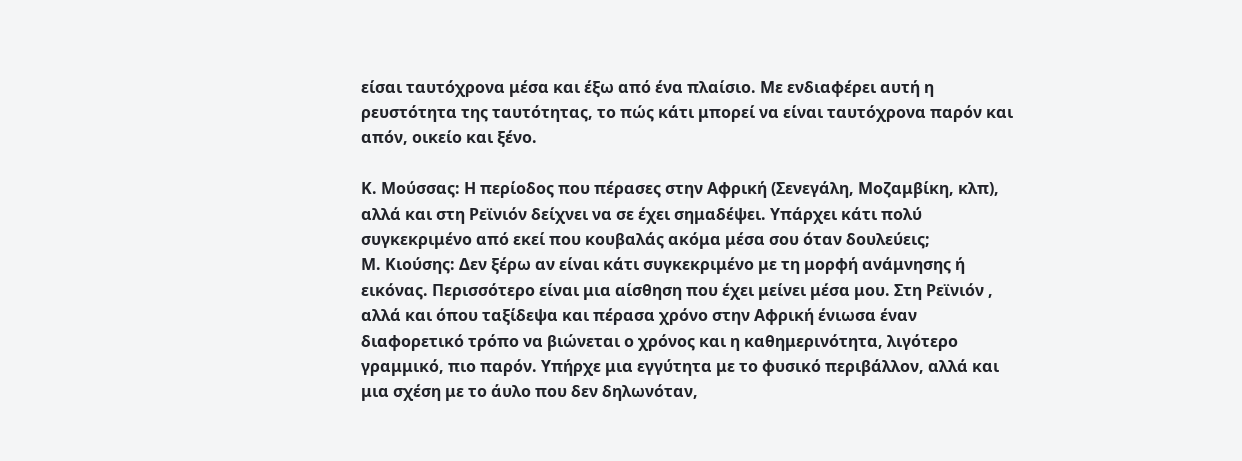είσαι ταυτόχρονα μέσα και έξω από ένα πλαίσιο. Με ενδιαφέρει αυτή η ρευστότητα της ταυτότητας, το πώς κάτι μπορεί να είναι ταυτόχρονα παρόν και απόν, οικείο και ξένο.

Κ. Μούσσας: Η περίοδος που πέρασες στην Αφρική (Σενεγάλη, Μοζαμβίκη, κλπ), αλλά και στη Ρεϊνιόν δείχνει να σε έχει σημαδέψει. Υπάρχει κάτι πολύ συγκεκριμένο από εκεί που κουβαλάς ακόμα μέσα σου όταν δουλεύεις;
Μ. Κιούσης: Δεν ξέρω αν είναι κάτι συγκεκριμένο με τη μορφή ανάμνησης ή εικόνας. Περισσότερο είναι μια αίσθηση που έχει μείνει μέσα μου. Στη Ρεϊνιόν , αλλά και όπου ταξίδεψα και πέρασα χρόνο στην Αφρική ένιωσα έναν διαφορετικό τρόπο να βιώνεται ο χρόνος και η καθημερινότητα, λιγότερο γραμμικό, πιο παρόν. Υπήρχε μια εγγύτητα με το φυσικό περιβάλλον, αλλά και μια σχέση με το άυλο που δεν δηλωνόταν,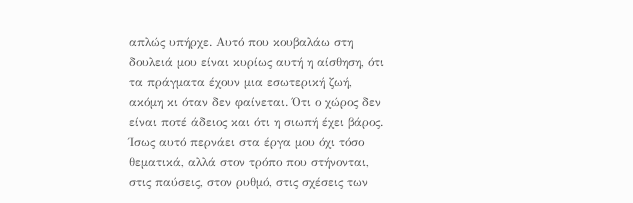απλώς υπήρχε. Αυτό που κουβαλάω στη δουλειά μου είναι κυρίως αυτή η αίσθηση, ότι τα πράγματα έχουν μια εσωτερική ζωή, ακόμη κι όταν δεν φαίνεται. Ότι ο χώρος δεν είναι ποτέ άδειος και ότι η σιωπή έχει βάρος. Ίσως αυτό περνάει στα έργα μου όχι τόσο θεματικά, αλλά στον τρόπο που στήνονται, στις παύσεις, στον ρυθμό, στις σχέσεις των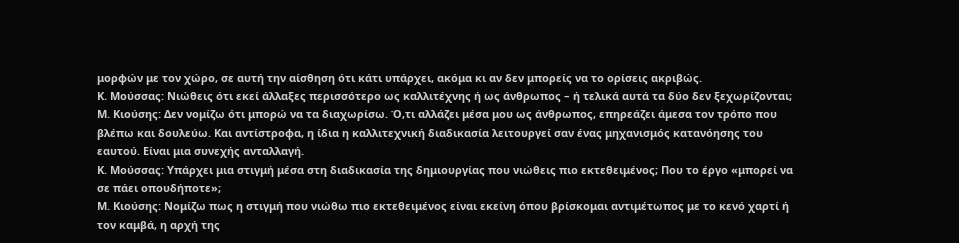μορφών με τον χώρο, σε αυτή την αίσθηση ότι κάτι υπάρχει, ακόμα κι αν δεν μπορείς να το ορίσεις ακριβώς.
Κ. Μούσσας: Νιώθεις ότι εκεί άλλαξες περισσότερο ως καλλιτέχνης ή ως άνθρωπος – ή τελικά αυτά τα δύο δεν ξεχωρίζονται;
Μ. Κιούσης: Δεν νομίζω ότι μπορώ να τα διαχωρίσω. Ό,τι αλλάζει μέσα μου ως άνθρωπος, επηρεάζει άμεσα τον τρόπο που βλέπω και δουλεύω. Και αντίστροφα, η ίδια η καλλιτεχνική διαδικασία λειτουργεί σαν ένας μηχανισμός κατανόησης του εαυτού. Είναι μια συνεχής ανταλλαγή.
Κ. Μούσσας: Υπάρχει μια στιγμή μέσα στη διαδικασία της δημιουργίας που νιώθεις πιο εκτεθειμένος; Που το έργο «μπορεί να σε πάει οπουδήποτε»;
Μ. Κιούσης: Νομίζω πως η στιγμή που νιώθω πιο εκτεθειμένος είναι εκείνη όπου βρίσκομαι αντιμέτωπος με το κενό χαρτί ή τον καμβά, η αρχή της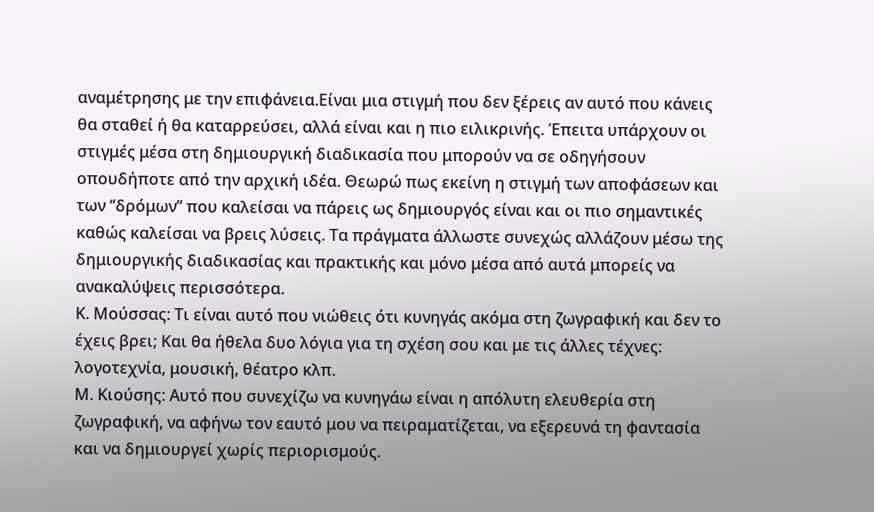αναμέτρησης με την επιφάνεια.Είναι μια στιγμή που δεν ξέρεις αν αυτό που κάνεις θα σταθεί ή θα καταρρεύσει, αλλά είναι και η πιο ειλικρινής. Έπειτα υπάρχουν οι στιγμές μέσα στη δημιουργική διαδικασία που μπορούν να σε οδηγήσουν οπουδήποτε από την αρχική ιδέα. Θεωρώ πως εκείνη η στιγμή των αποφάσεων και των ‘’δρόμων’’ που καλείσαι να πάρεις ως δημιουργός είναι και οι πιο σημαντικές καθώς καλείσαι να βρεις λύσεις. Τα πράγματα άλλωστε συνεχώς αλλάζουν μέσω της δημιουργικής διαδικασίας και πρακτικής και μόνο μέσα από αυτά μπορείς να ανακαλύψεις περισσότερα.
Κ. Μούσσας: Τι είναι αυτό που νιώθεις ότι κυνηγάς ακόμα στη ζωγραφική και δεν το έχεις βρει; Και θα ήθελα δυο λόγια για τη σχέση σου και με τις άλλες τέχνες: λογοτεχνία, μουσική, θέατρο κλπ.
Μ. Κιούσης: Αυτό που συνεχίζω να κυνηγάω είναι η απόλυτη ελευθερία στη ζωγραφική, να αφήνω τον εαυτό μου να πειραματίζεται, να εξερευνά τη φαντασία και να δημιουργεί χωρίς περιορισμούς.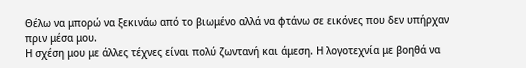Θέλω να μπορώ να ξεκινάω από το βιωμένο αλλά να φτάνω σε εικόνες που δεν υπήρχαν πριν μέσα μου.
Η σχέση μου με άλλες τέχνες είναι πολύ ζωντανή και άμεση. Η λογοτεχνία με βοηθά να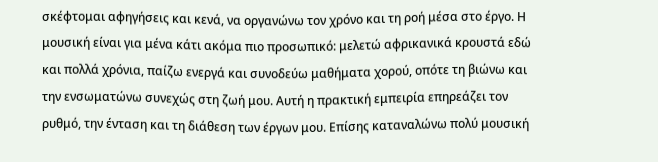σκέφτομαι αφηγήσεις και κενά, να οργανώνω τον χρόνο και τη ροή μέσα στο έργο. Η μουσική είναι για μένα κάτι ακόμα πιο προσωπικό: μελετώ αφρικανικά κρουστά εδώ και πολλά χρόνια, παίζω ενεργά και συνοδεύω μαθήματα χορού, οπότε τη βιώνω και την ενσωματώνω συνεχώς στη ζωή μου. Αυτή η πρακτική εμπειρία επηρεάζει τον ρυθμό, την ένταση και τη διάθεση των έργων μου. Επίσης καταναλώνω πολύ μουσική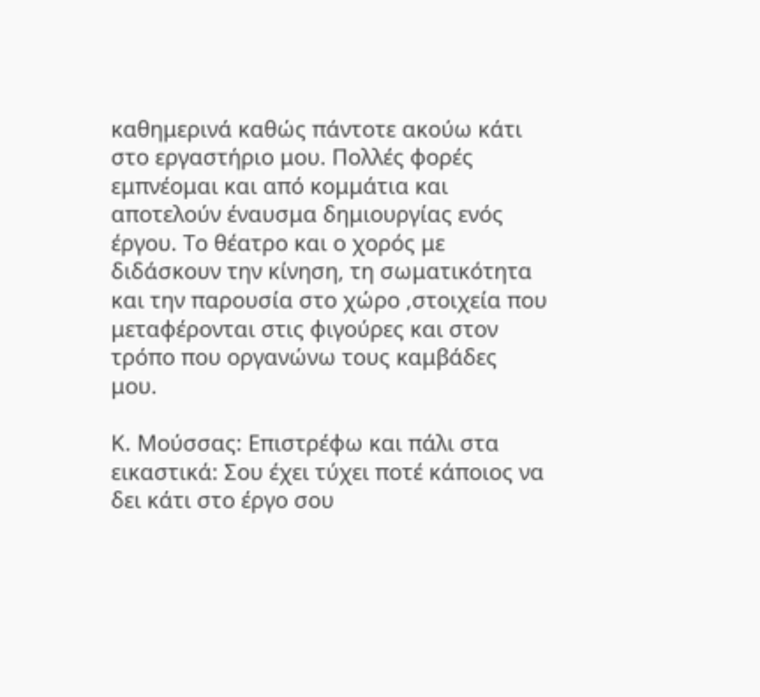καθημερινά καθώς πάντοτε ακούω κάτι στο εργαστήριο μου. Πολλές φορές εμπνέομαι και από κομμάτια και αποτελούν έναυσμα δημιουργίας ενός έργου. Το θέατρο και ο χορός με διδάσκουν την κίνηση, τη σωματικότητα και την παρουσία στο χώρο ,στοιχεία που μεταφέρονται στις φιγούρες και στον τρόπο που οργανώνω τους καμβάδες μου.

Κ. Μούσσας: Επιστρέφω και πάλι στα εικαστικά: Σου έχει τύχει ποτέ κάποιος να δει κάτι στο έργο σου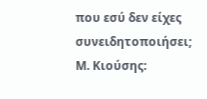που εσύ δεν είχες συνειδητοποιήσει;
Μ. Κιούσης: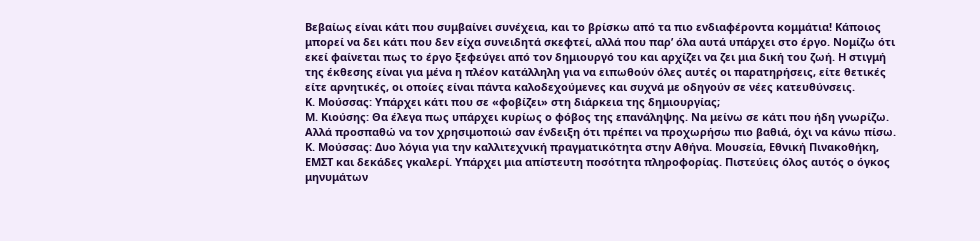Βεβαίως είναι κάτι που συμβαίνει συνέχεια, και το βρίσκω από τα πιο ενδιαφέροντα κομμάτια! Κάποιος μπορεί να δει κάτι που δεν είχα συνειδητά σκεφτεί, αλλά που παρ’ όλα αυτά υπάρχει στο έργο. Νομίζω ότι εκεί φαίνεται πως το έργο ξεφεύγει από τον δημιουργό του και αρχίζει να ζει μια δική του ζωή. Η στιγμή της έκθεσης είναι για μένα η πλέον κατάλληλη για να ειπωθούν όλες αυτές οι παρατηρήσεις, είτε θετικές είτε αρνητικές, οι οποίες είναι πάντα καλοδεχούμενες και συχνά με οδηγούν σε νέες κατευθύνσεις.
Κ. Μούσσας: Υπάρχει κάτι που σε «φοβίζει» στη διάρκεια της δημιουργίας;
Μ. Κιούσης: Θα έλεγα πως υπάρχει κυρίως ο φόβος της επανάληψης. Να μείνω σε κάτι που ήδη γνωρίζω. Αλλά προσπαθώ να τον χρησιμοποιώ σαν ένδειξη ότι πρέπει να προχωρήσω πιο βαθιά, όχι να κάνω πίσω.
Κ. Μούσσας: Δυο λόγια για την καλλιτεχνική πραγματικότητα στην Αθήνα. Μουσεία, Εθνική Πινακοθήκη, ΕΜΣΤ και δεκάδες γκαλερί. Υπάρχει μια απίστευτη ποσότητα πληροφορίας. Πιστεύεις όλος αυτός ο όγκος μηνυμάτων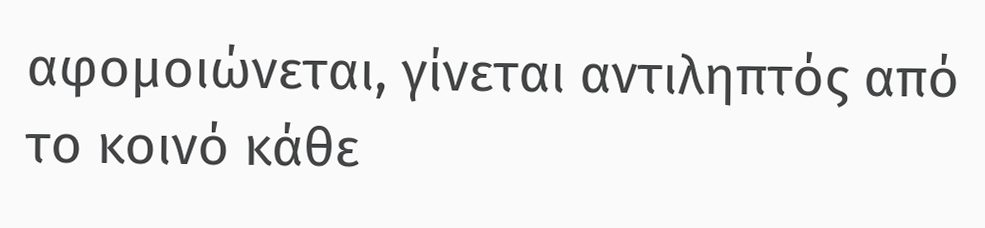αφομοιώνεται, γίνεται αντιληπτός από το κοινό κάθε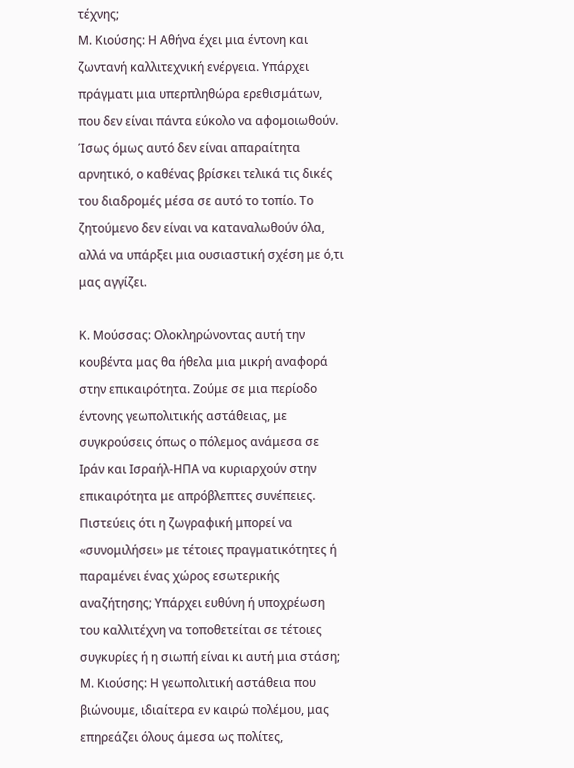τέχνης;
Μ. Κιούσης: Η Αθήνα έχει μια έντονη και ζωντανή καλλιτεχνική ενέργεια. Υπάρχει πράγματι μια υπερπληθώρα ερεθισμάτων, που δεν είναι πάντα εύκολο να αφομοιωθούν. Ίσως όμως αυτό δεν είναι απαραίτητα αρνητικό, ο καθένας βρίσκει τελικά τις δικές του διαδρομές μέσα σε αυτό το τοπίο. Το ζητούμενο δεν είναι να καταναλωθούν όλα, αλλά να υπάρξει μια ουσιαστική σχέση με ό,τι μας αγγίζει.

Κ. Μούσσας: Ολοκληρώνοντας αυτή την κουβέντα μας θα ήθελα μια μικρή αναφορά στην επικαιρότητα. Ζούμε σε μια περίοδο έντονης γεωπολιτικής αστάθειας, με συγκρούσεις όπως ο πόλεμος ανάμεσα σε Ιράν και Ισραήλ-ΗΠΑ να κυριαρχούν στην επικαιρότητα με απρόβλεπτες συνέπειες. Πιστεύεις ότι η ζωγραφική μπορεί να «συνομιλήσει» με τέτοιες πραγματικότητες ή παραμένει ένας χώρος εσωτερικής αναζήτησης; Υπάρχει ευθύνη ή υποχρέωση του καλλιτέχνη να τοποθετείται σε τέτοιες συγκυρίες ή η σιωπή είναι κι αυτή μια στάση;
Μ. Κιούσης: Η γεωπολιτική αστάθεια που βιώνουμε, ιδιαίτερα εν καιρώ πολέμου, μας επηρεάζει όλους άμεσα ως πολίτες,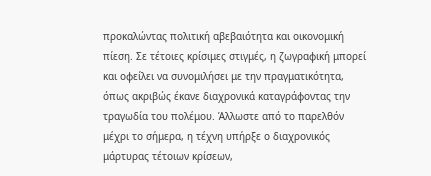προκαλώντας πολιτική αβεβαιότητα και οικονομική πίεση. Σε τέτοιες κρίσιμες στιγμές, η ζωγραφική μπορεί και οφείλει να συνομιλήσει με την πραγματικότητα, όπως ακριβώς έκανε διαχρονικά καταγράφοντας την τραγωδία του πολέμου. Άλλωστε από το παρελθόν μέχρι το σήμερα, η τέχνη υπήρξε ο διαχρονικός μάρτυρας τέτοιων κρίσεων,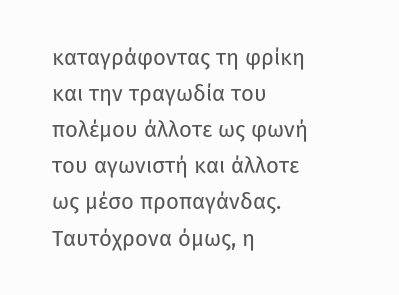καταγράφοντας τη φρίκη και την τραγωδία του πολέμου άλλοτε ως φωνή του αγωνιστή και άλλοτε ως μέσο προπαγάνδας.
Ταυτόχρονα όμως, η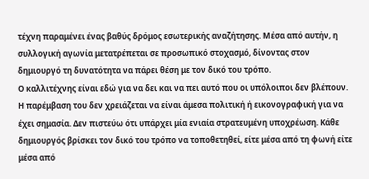τέχνη παραμένει ένας βαθύς δρόμος εσωτερικής αναζήτησης. Μέσα από αυτήν, η συλλογική αγωνία μετατρέπεται σε προσωπικό στοχασμό, δίνοντας στον δημιουργό τη δυνατότητα να πάρει θέση με τον δικό του τρόπο.
Ο καλλιτέχνης είναι εδώ για να δει και να πει αυτό που οι υπόλοιποι δεν βλέπουν. Η παρέμβαση του δεν χρειάζεται να είναι άμεσα πολιτική ή εικονογραφική για να έχει σημασία. Δεν πιστεύω ότι υπάρχει μία ενιαία στρατευμένη υποχρέωση. Κάθε δημιουργός βρίσκει τον δικό του τρόπο να τοποθετηθεί, είτε μέσα από τη φωνή είτε μέσα από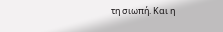τη σιωπή. Και η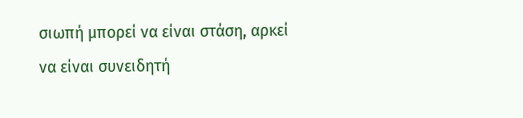σιωπή μπορεί να είναι στάση, αρκεί να είναι συνειδητή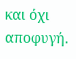και όχι αποφυγή.